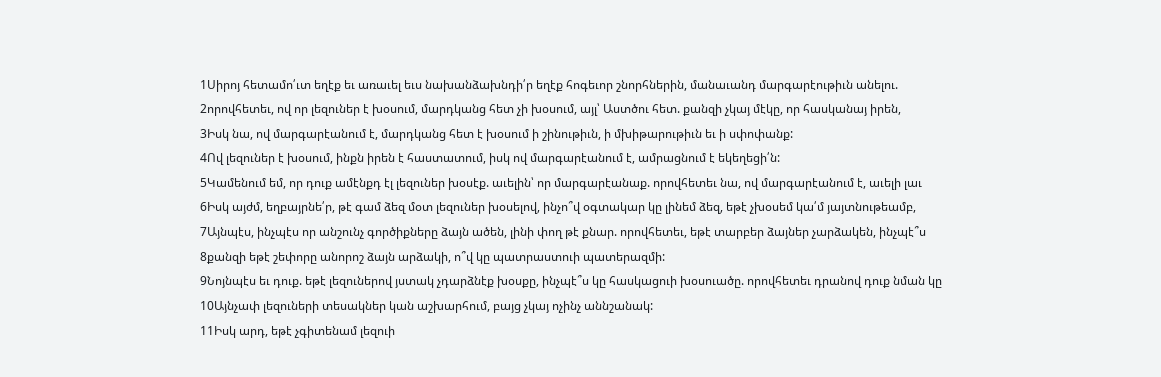1Սիրոյ հետամո՛ւտ եղէք եւ առաւել եւս նախանձախնդի՛ր եղէք հոգեւոր շնորհներին, մանաւանդ մարգարէութիւն անելու.
2որովհետեւ, ով որ լեզուներ է խօսում, մարդկանց հետ չի խօսում, այլ՝ Աստծու հետ. քանզի չկայ մէկը, որ հասկանայ իրեն,
3Իսկ նա, ով մարգարէանում է, մարդկանց հետ է խօսում ի շինութիւն, ի մխիթարութիւն եւ ի սփոփանք:
4Ով լեզուներ է խօսում, ինքն իրեն է հաստատում, իսկ ով մարգարէանում է, ամրացնում է եկեղեցի՛ն:
5Կամենում եմ, որ դուք ամէնքդ էլ լեզուներ խօսէք. աւելին՝ որ մարգարէանաք. որովհետեւ նա, ով մարգարէանում է, աւելի լաւ
6Իսկ այժմ, եղբայրնե՛ր, թէ գամ ձեզ մօտ լեզուներ խօսելով, ինչո՞վ օգտակար կը լինեմ ձեզ, եթէ չխօսեմ կա՛մ յայտնութեամբ,
7Այնպէս, ինչպէս որ անշունչ գործիքները ձայն ածեն, լինի փող թէ քնար. որովհետեւ, եթէ տարբեր ձայներ չարձակեն, ինչպէ՞ս
8քանզի եթէ շեփորը անորոշ ձայն արձակի, ո՞վ կը պատրաստուի պատերազմի:
9Նոյնպէս եւ դուք. եթէ լեզուներով յստակ չդարձնէք խօսքը, ինչպէ՞ս կը հասկացուի խօսուածը. որովհետեւ դրանով դուք նման կը
10Այնչափ լեզուների տեսակներ կան աշխարհում, բայց չկայ ոչինչ աննշանակ:
11Իսկ արդ, եթէ չգիտենամ լեզուի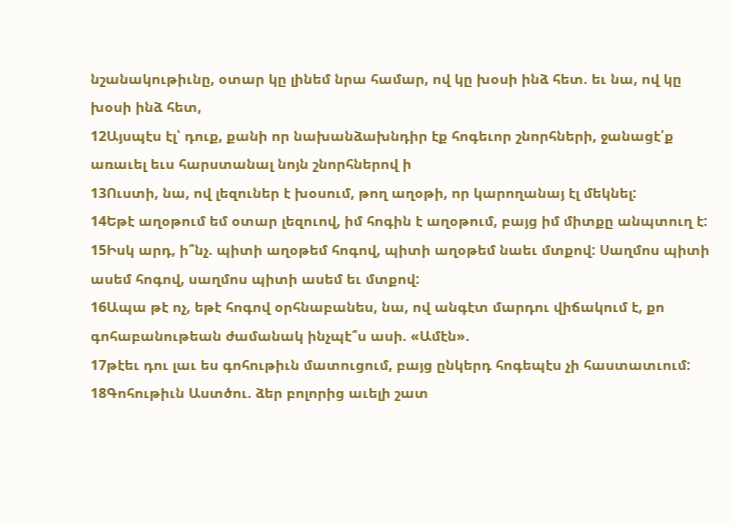նշանակութիւնը, օտար կը լինեմ նրա համար, ով կը խօսի ինձ հետ. եւ նա, ով կը խօսի ինձ հետ,
12Այսպէս էլ՝ դուք, քանի որ նախանձախնդիր էք հոգեւոր շնորհների, ջանացէ՛ք առաւել եւս հարստանալ նոյն շնորհներով ի
13Ուստի, նա, ով լեզուներ է խօսում, թող աղօթի, որ կարողանայ էլ մեկնել:
14Եթէ աղօթում եմ օտար լեզուով, իմ հոգին է աղօթում, բայց իմ միտքը անպտուղ է:
15Իսկ արդ, ի՞նչ. պիտի աղօթեմ հոգով, պիտի աղօթեմ նաեւ մտքով: Սաղմոս պիտի ասեմ հոգով, սաղմոս պիտի ասեմ եւ մտքով:
16Ապա թէ ոչ, եթէ հոգով օրհնաբանես, նա, ով անգէտ մարդու վիճակում է, քո գոհաբանութեան ժամանակ ինչպէ՞ս ասի. «Ամէն».
17թէեւ դու լաւ ես գոհութիւն մատուցում, բայց ընկերդ հոգեպէս չի հաստատւում:
18Գոհութիւն Աստծու. ձեր բոլորից աւելի շատ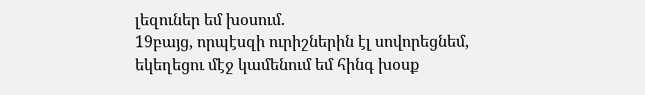լեզուներ եմ խօսում.
19բայց, որպէսզի ուրիշներին էլ սովորեցնեմ, եկեղեցու մէջ կամենում եմ հինգ խօսք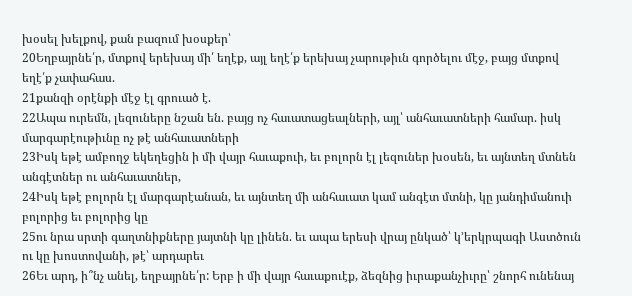խօսել խելքով, քան բազում խօսքեր՝
20Եղբայրնե՛ր, մտքով երեխայ մի՛ եղէք, այլ եղէ՛ք երեխայ չարութիւն գործելու մէջ, բայց մտքով եղէ՛ք չափահաս.
21քանզի օրէնքի մէջ էլ գրուած է.
22Ապա ուրեմն, լեզուները նշան են. բայց ոչ հաւատացեալների, այլ՝ անհաւատների համար. իսկ մարգարէութիւնը ոչ թէ անհաւատների
23Իսկ եթէ ամբողջ եկեղեցին ի մի վայր հաւաքուի, եւ բոլորն էլ լեզուներ խօսեն, եւ այնտեղ մտնեն անգէտներ ու անհաւատներ,
24Իսկ եթէ բոլորն էլ մարգարէանան, եւ այնտեղ մի անհաւատ կամ անգէտ մտնի, կը յանդիմանուի բոլորից եւ բոլորից կը
25ու նրա սրտի գաղտնիքները յայտնի կը լինեն. եւ ապա երեսի վրայ ընկած՝ կ՚երկրպագի Աստծուն ու կը խոստովանի, թէ՝ արդարեւ
26Եւ արդ, ի՞նչ անել, եղբայրնե՛ր: Երբ ի մի վայր հաւաքուէք, ձեզնից իւրաքանչիւրը՝ շնորհ ունենայ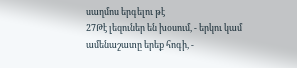սաղմոս երգելու թէ
27Թէ լեզուներ են խօսում, - երկու կամ ամենաշատը երեք հոգի, -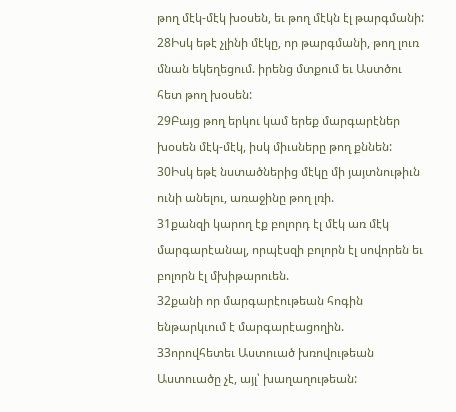թող մէկ-մէկ խօսեն, եւ թող մէկն էլ թարգմանի:
28Իսկ եթէ չլինի մէկը, որ թարգմանի, թող լուռ մնան եկեղեցում. իրենց մտքում եւ Աստծու հետ թող խօսեն:
29Բայց թող երկու կամ երեք մարգարէներ խօսեն մէկ-մէկ, իսկ միւսները թող քննեն:
30Իսկ եթէ նստածներից մէկը մի յայտնութիւն ունի անելու, առաջինը թող լռի.
31քանզի կարող էք բոլորդ էլ մէկ առ մէկ մարգարէանալ, որպէսզի բոլորն էլ սովորեն եւ բոլորն էլ մխիթարուեն.
32քանի որ մարգարէութեան հոգին ենթարկւում է մարգարէացողին.
33որովհետեւ Աստուած խռովութեան Աստուածը չէ, այլ՝ խաղաղութեան: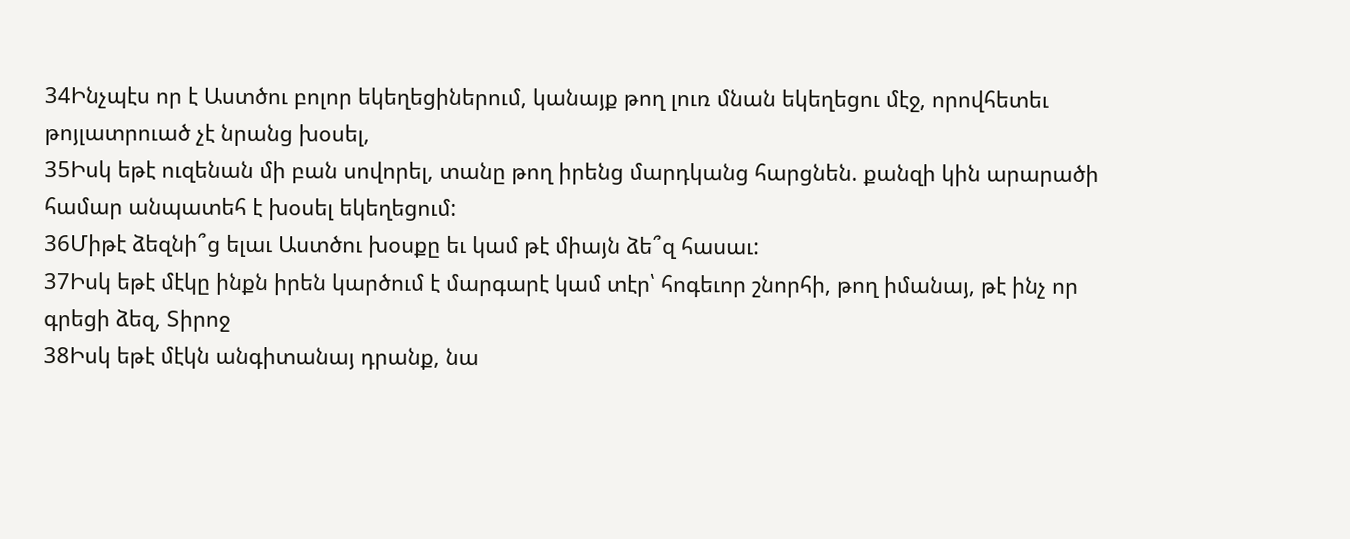34Ինչպէս որ է Աստծու բոլոր եկեղեցիներում, կանայք թող լուռ մնան եկեղեցու մէջ, որովհետեւ թոյլատրուած չէ նրանց խօսել,
35Իսկ եթէ ուզենան մի բան սովորել, տանը թող իրենց մարդկանց հարցնեն. քանզի կին արարածի համար անպատեհ է խօսել եկեղեցում:
36Միթէ ձեզնի՞ց ելաւ Աստծու խօսքը եւ կամ թէ միայն ձե՞զ հասաւ:
37Իսկ եթէ մէկը ինքն իրեն կարծում է մարգարէ կամ տէր՝ հոգեւոր շնորհի, թող իմանայ, թէ ինչ որ գրեցի ձեզ, Տիրոջ
38Իսկ եթէ մէկն անգիտանայ դրանք, նա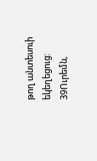թող անտեսուի եկեղեցուց:
39Ուրեմն,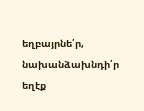եղբայրնե՛ր, նախանձախնդի՛ր եղէք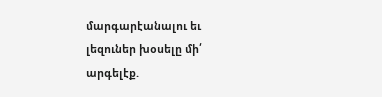մարգարէանալու եւ լեզուներ խօսելը մի՛ արգելէք.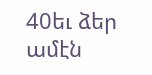40եւ ձեր ամէն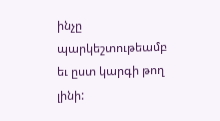ինչը պարկեշտութեամբ եւ ըստ կարգի թող լինի: